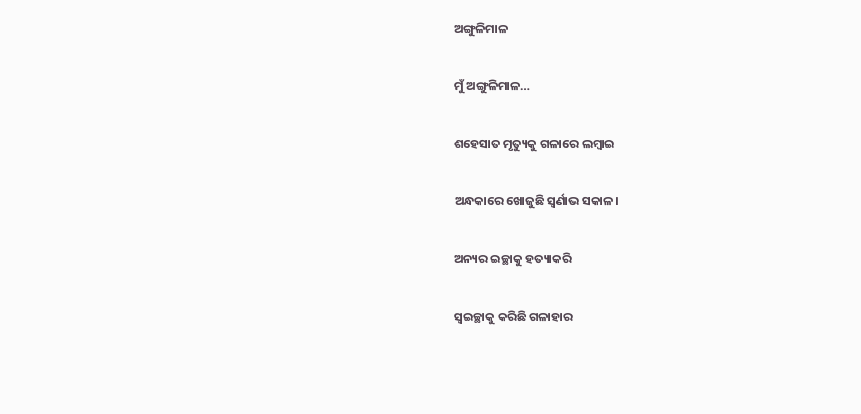ଅଙ୍ଗୁଳିମାଳ

ମୁଁ ଅଙ୍ଗୁଳିମାଳ…

ଶହେସାତ ମୃତ୍ୟୁକୁ ଗଳାରେ ଲମ୍ବାଇ

ଅନ୍ଧକାରେ ଖୋଜୁଛି ସ୍ୱର୍ଣାଭ ସକାଳ।

ଅନ୍ୟର ଇଚ୍ଛାକୁ ହତ୍ୟାକରି

ସ୍ୱଇଚ୍ଛାକୁ କରିଛି ଗଳାହାର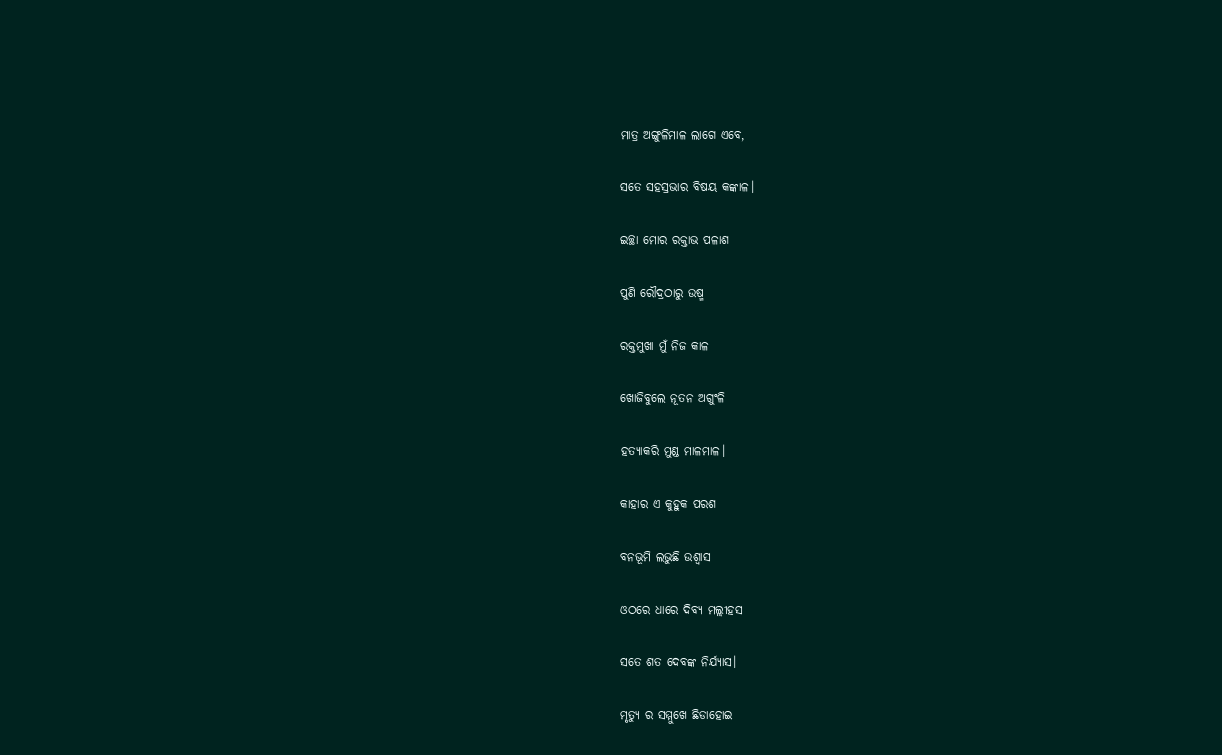ମାତ୍ର ଅଙ୍ଗୁଳିମାଳ ଲାଗେ ଏବେ,

ସତେ ସହସ୍ରଭାର ବିଷୟ କଙ୍କାଳ।

ଇଚ୍ଛା ମୋର ରକ୍ତାଭ ପଳାଶ

ପୁଣି ରୌଦ୍ରଠାରୁ ଉଷ୍ମ

ରକ୍ତମୁଖା ମୁଁ ନିଜ କାଳ

ଖୋଜିବୁଲେ ନୂତନ ଅଗୁଂଳି

ହତ୍ୟାକରି ମୁଣ୍ଡ ମାଳମାଳ।

କାହାର ଏ କୁହୁକ ପରଶ

ବନଭୂମି ଲଭୁଛି ଉଶ୍ୱାସ

ଓଠରେ ଧାରେ ଦିବ୍ୟ ମଲ୍ଲୀହସ

ସତେ ଶତ ଦେବଙ୍କ ନିର୍ଯ୍ୟାସ।

ମୃତ୍ୟୁ ର ସମ୍ମୁଖେ ଛିଡାହୋଇ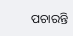ପଚାରନ୍ତି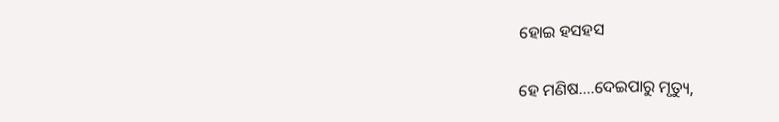ହୋଇ ହସହସ

ହେ ମଣିଷ….ଦେଇପାରୁ ମୃତ୍ୟୁ,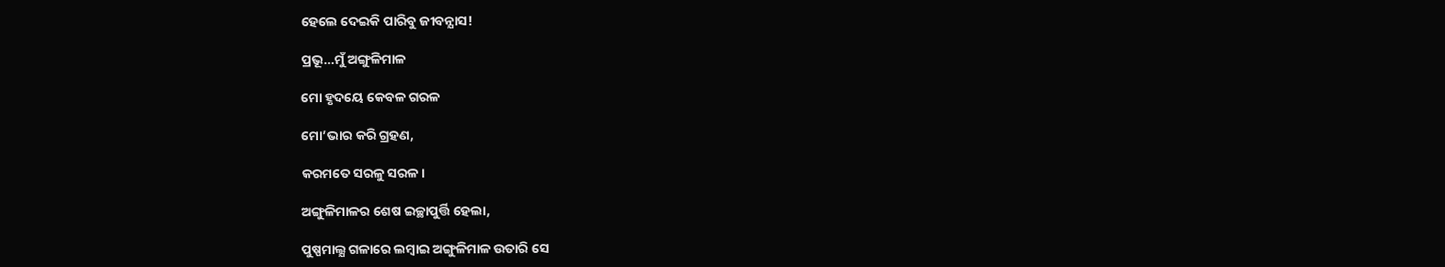ହେଲେ ଦେଇକି ପାରିବୁ ଜୀବନ୍ଯାସ!

ପ୍ରଭୂ…ମୁଁ ଅଙ୍ଗୁଳିମାଳ

ମୋ ହୃଦୟେ କେବଳ ଗରଳ

ମୋ’ଭାର କରି ଗ୍ରହଣ,

କରମତେ ସରଳୁ ସରଳ।

ଅଙ୍ଗୁଳିମାଳର ଶେଷ ଇଚ୍ଛାପୁର୍ତ୍ତି ହେଲା,

ପୁଷ୍ପମାଲ୍ଯ ଗଳାରେ ଲମ୍ବାଇ ଅଙ୍ଗୁଳିମାଳ ଉତାରି ସେ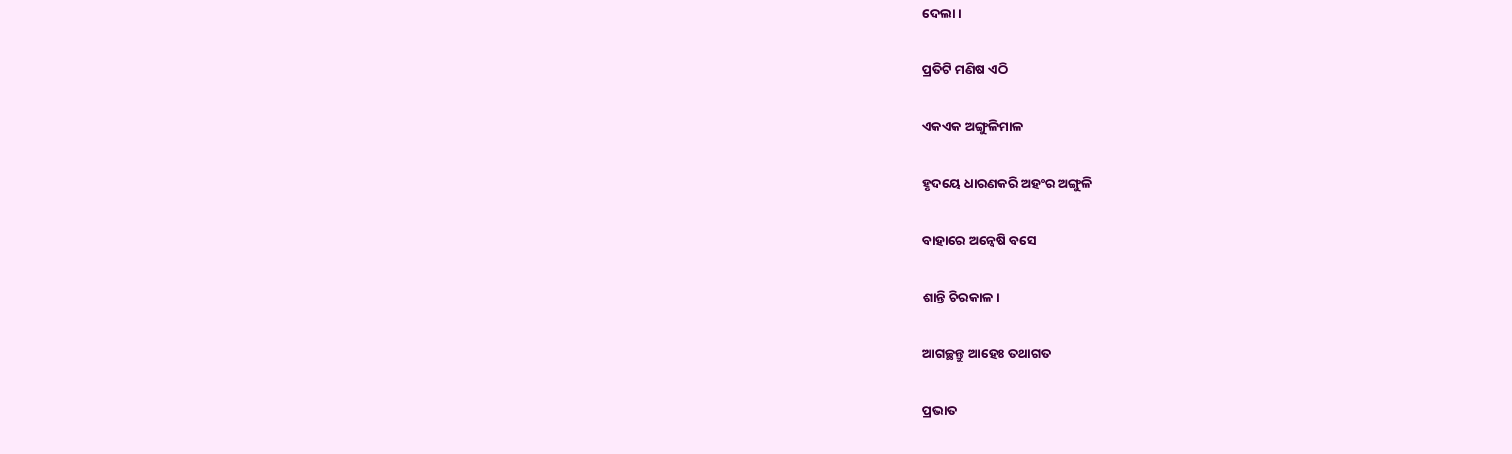ଦେଲା।

ପ୍ରତିଟି ମଣିଷ ଏଠି

ଏକଏକ ଅଙ୍ଗୁଳିମାଳ

ହୃଦୟେ ଧାରଣକରି ଅହଂର ଅଙ୍ଗୁଳି

ବାହାରେ ଅନ୍ୱେଷି ବସେ

ଶାନ୍ତି ଚିରକାଳ।

ଆଗଚ୍ଛନ୍ତୁ ଆହେଃ ତଥାଗତ

ପ୍ରଭାତ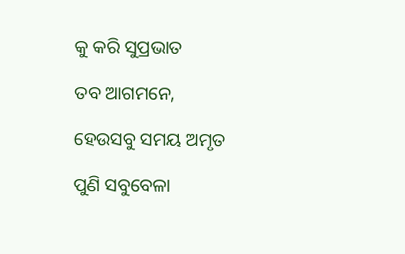କୁ କରି ସୁପ୍ରଭାତ

ତବ ଆଗମନେ,

ହେଉସବୁ ସମୟ ଅମୃତ

ପୁଣି ସବୁବେଳା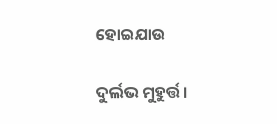ହୋଇଯାଉ

ଦୁର୍ଲଭ ମୁହୁର୍ତ୍ତ।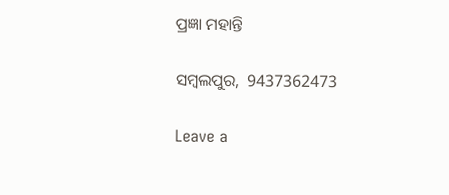ପ୍ରଜ୍ଞା ମହାନ୍ତି

ସମ୍ବଲପୁର,  9437362473

Leave a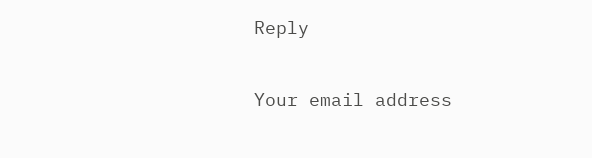Reply

Your email address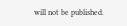will not be published.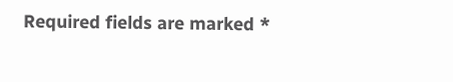Required fields are marked *